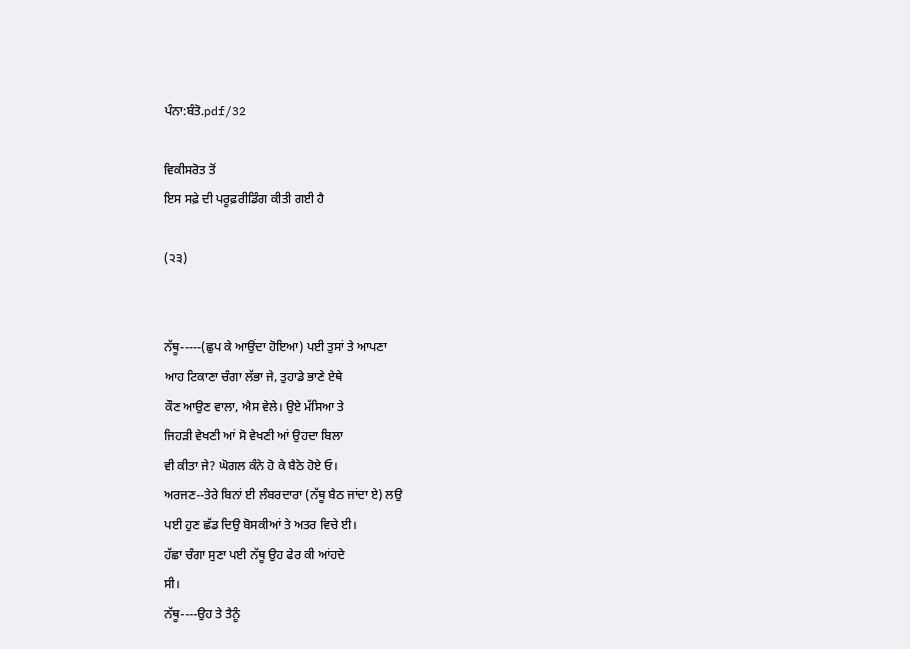ਪੰਨਾ:ਬੰਤੋ.pdf/32

ਵਿਕੀਸਰੋਤ ਤੋਂ
ਇਸ ਸਫ਼ੇ ਦੀ ਪਰੂਫ਼ਰੀਡਿੰਗ ਕੀਤੀ ਗਈ ਹੈ

(੨੩)


ਨੱਥੂ-----(ਛੁਪ ਕੇ ਆਉਂਦਾ ਹੋਇਆ) ਪਈ ਤੁਸਾਂ ਤੇ ਆਪਣਾ
ਆਹ ਟਿਕਾਣਾ ਚੰਗਾ ਲੱਭਾ ਜੇ, ਤੁਹਾਡੇ ਭਾਣੇ ਏਥੇ
ਕੌਣ ਆਉਣ ਵਾਲਾ, ਐਸ ਵੇਲੇ। ਉਏ ਮੱਸਿਆ ਤੇ
ਜਿਹੜੀ ਵੇਖਣੀ ਆਂ ਸੋ ਵੇਖਣੀ ਆਂ ਉਹਦਾ ਬਿਲਾ
ਵੀ ਕੀਤਾ ਜੇ? ਘੋਗਲ ਕੰਨੇ ਹੋ ਕੇ ਬੈਠੇ ਹੋਏ ਓ।
ਅਰਜਣ--ਤੇਰੇ ਬਿਨਾਂ ਈ ਲੰਬਰਦਾਰਾ (ਨੱਥੂ ਬੈਠ ਜਾਂਦਾ ਏ) ਲਉ
ਪਈ ਹੁਣ ਛੱਡ ਦਿਉ ਬੋਸਕੀਆਂ ਤੇ ਅਤਰ ਵਿਚੇ ਈ।
ਹੱਛਾ ਚੰਗਾ ਸੁਣਾ ਪਈ ਨੱਥੂ ਉਹ ਫੇਰ ਕੀ ਆਂਹਦੇ
ਸੀ।
ਨੱਥੂ----ਉਹ ਤੇ ਤੈਨੂੰ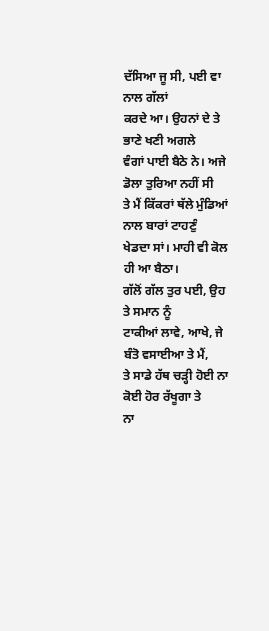ਦੱਸਿਆ ਜੂ ਸੀ, ਪਈ ਵਾ ਨਾਲ ਗੱਲਾਂ
ਕਰਦੇ ਆ। ਉਹਨਾਂ ਦੇ ਤੇ ਭਾਣੇ ਖਣੀ ਅਗਲੇ
ਵੰਗਾਂ ਪਾਈ ਬੈਠੇ ਨੇ। ਅਜੇ ਡੋਲਾ ਤੁਰਿਆ ਨਹੀਂ ਸੀ
ਤੇ ਮੈਂ ਕਿੱਕਰਾਂ ਥੱਲੇ ਮੁੰਡਿਆਂ ਨਾਲ ਬਾਰਾਂ ਟਾਹਣੁੰ
ਖੇਡਦਾ ਸਾਂ। ਮਾਹੀ ਵੀ ਕੋਲ ਹੀ ਆ ਬੈਠਾ।
ਗੱਲੋਂ ਗੱਲ ਤੁਰ ਪਈ, ਉਹ ਤੇ ਸਮਾਨ ਨੂੰ
ਟਾਕੀਆਂ ਲਾਵੇ, ਆਖੇ, ਜੇ ਬੰਤੋ ਵਸਾਈਆ ਤੇ ਮੈਂ,
ਤੇ ਸਾਡੇ ਹੱਥ ਚੜ੍ਹੀ ਹੋਈ ਨਾ ਕੋਈ ਹੋਰ ਰੱਖੂਗਾ ਤੇ
ਨਾ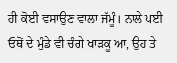ਹੀ ਕੋਈ ਵਸਾਉਣ ਵਾਲਾ ਜੱਮੂੰ। ਨਾਲੇ ਪਈ
ਓਥੋਂ ਦੇ ਮੁੰਡੇ ਵੀ ਚੰਗੇ ਖਾੜਕੂ ਆ, ਉਹ ਤੇ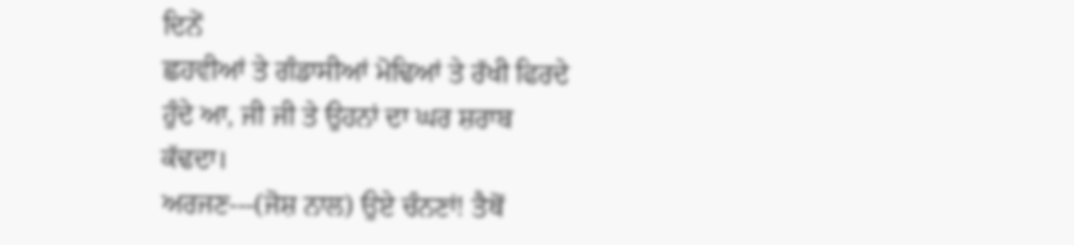ਦਿਨੇਂ
ਛਹਵੀਆਂ ਤੇ ਗੰਡਾਸੀਆਂ ਮੋਢਿਆਂ ਤੇ ਰੱਖੀ ਫਿਰਦੇ
ਹੁੰਦੇ ਆ, ਜੀ ਜੀ ਤੇ ਉਹਨਾਂ ਦਾ ਘਰ ਸ਼ਰਾਬ
ਕੱਢਦਾ।
ਅਰਜਣ---(ਜੋਸ਼ ਨਾਲ) ਉਏ ਚੰਨਣਾਂ! ਤੈਥੋਂ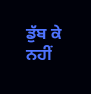ਡੁੱਬ ਕੇ ਨਹੀਂ